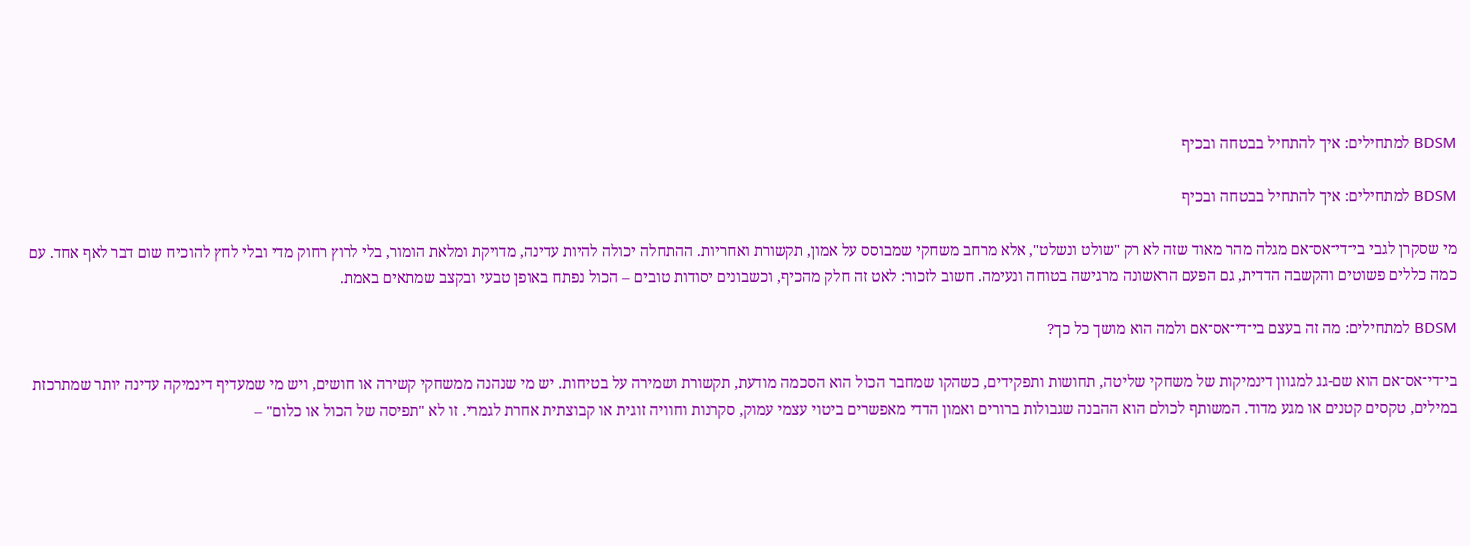BDSM למתחילים: איך להתחיל בבטחה ובכיף

BDSM למתחילים: איך להתחיל בבטחה ובכיף

מי שסקרן לגבי בי־די־אס־אם מגלה מהר מאוד שזה לא רק "שולט ונשלט", אלא מרחב משחקי שמבוסס על אמון, תקשורת ואחריות. ההתחלה יכולה להיות עדינה, מדויקת ומלאת הומור, בלי לרוץ רחוק מדי ובלי לחץ להוכיח שום דבר לאף אחד. עם כמה כללים פשוטים והקשבה הדדית, גם הפעם הראשונה מרגישה בטוחה ונעימה. חשוב לזכור: לאט זה חלק מהכיף, וכשבונים יסודות טובים – הכול נפתח באופן טבעי ובקצב שמתאים באמת.

BDSM למתחילים: מה זה בעצם בי־די־אס־אם ולמה הוא מושך כל כך?

בי־די־אס־אם הוא שם-גג למגוון דינמיקות של משחקי שליטה, תחושות ותפקידים, כשהקו שמחבר הכול הוא הסכמה מודעת, תקשורת ושמירה על בטיחות. יש מי שנהנה ממשחקי קשירה או חושים, ויש מי שמעדיף דינמיקה עדינה יותר שמתרכזת במילים, טקסים קטנים או מגע מדוד. המשותף לכולם הוא ההבנה שגבולות ברורים ואמון הדדי מאפשרים ביטוי עצמי עמוק, סקרנות וחוויה זוגית או קבוצתית אחרת לגמרי. זו לא "תפיסה של הכול או כלום" –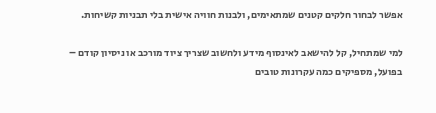אפשר לבחור חלקים קטנים שמתאימים, ולבנות חוויה אישית בלי תבניות קשיחות.

למי שמתחיל, קל להישאב לאינסוף מידע ולחשוב שצריך ציוד מורכב או ניסיון קודם – בפועל, מספיקים כמה עקרונות טובים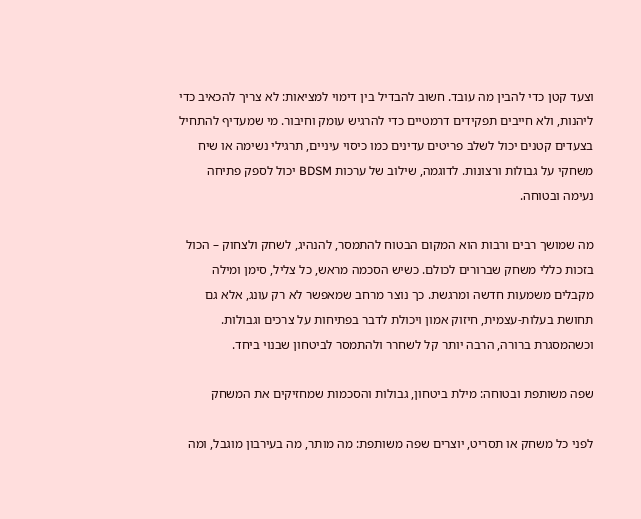וצעד קטן כדי להבין מה עובד. חשוב להבדיל בין דימוי למציאות: לא צריך להכאיב כדי ליהנות, ולא חייבים תפקידים דרמטיים כדי להרגיש עומק וחיבור. מי שמעדיף להתחיל בצעדים קטנים יכול לשלב פריטים עדינים כמו כיסוי עיניים, תרגילי נשימה או שיח משחקי על גבולות ורצונות. לדוגמה, שילוב של ערכות BDSM יכול לספק פתיחה נעימה ובטוחה.

מה שמושך רבים ורבות הוא המקום הבטוח להתמסר, להנהיג, לשחק ולצחוק – הכול בזכות כללי משחק שברורים לכולם. כשיש הסכמה מראש, כל צליל, סימן ומילה מקבלים משמעות חדשה ומרגשת. כך נוצר מרחב שמאפשר לא רק עונג, אלא גם תחושת בעלות-עצמית, חיזוק אמון ויכולת לדבר בפתיחות על צרכים וגבולות. וכשהמסגרת ברורה, הרבה יותר קל לשחרר ולהתמסר לביטחון שבנוי ביחד.

שפה משותפת ובטוחה: מילת ביטחון, גבולות והסכמות שמחזיקים את המשחק

לפני כל משחק או תסריט, יוצרים שפה משותפת: מה מותר, מה בעירבון מוגבל, ומה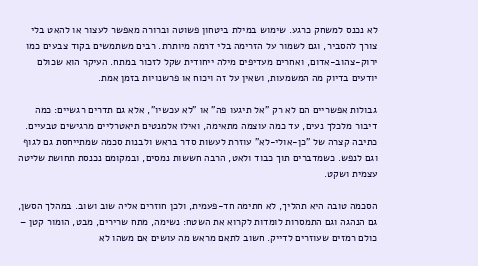לא נכנס למשחק כרגע. שימוש במילת ביטחון פשוטה וברורה מאפשר לעצור או להאט בלי צורך להסביר, וגם לשמור על הזרימה בלי דרמה מיותרת. רבים משתמשים בקוד צבעים כמו ירוק-צהוב-אדום, ואחרים מעדיפים מילה ייחודית שקל לזכור במתח. העיקר הוא שכולם יודעים בדיוק מה המשמעות, ושאין על זה ויכוח או פרשנויות בזמן אמת.

גבולות אפשריים הם לא רק "אל תיגעו פה" או "לא עכשיו", אלא גם תדרים רגשיים: כמה דיבור מלכלך נעים, עד כמה עוצמה מתאימה, ואילו אלמנטים תיאטרליים מרגישים טבעיים. כתיבה קצרה של "כן-אולי-לא" עוזרת לעשות סדר בראש ולבנות סכמה שמתייחסת גם לגוף וגם לנפש. כשמדברים תוך כבוד ולאט, הרבה חששות נמסים, ובמקומם נכנסת תחושת שליטה עצמית ושקט.

הסכמה טובה היא תהליך, לא חתימה חד-פעמית, ולכן חוזרים אליה שוב ושוב. במהלך הסשן, גם הנהגה וגם התמסרות לומדות לקרוא את השטח: נשימה, מתח שרירים, מבט, הומור קטן – כולם רמזים שעוזרים לדייק. חשוב לתאם מראש מה עושים אם משהו לא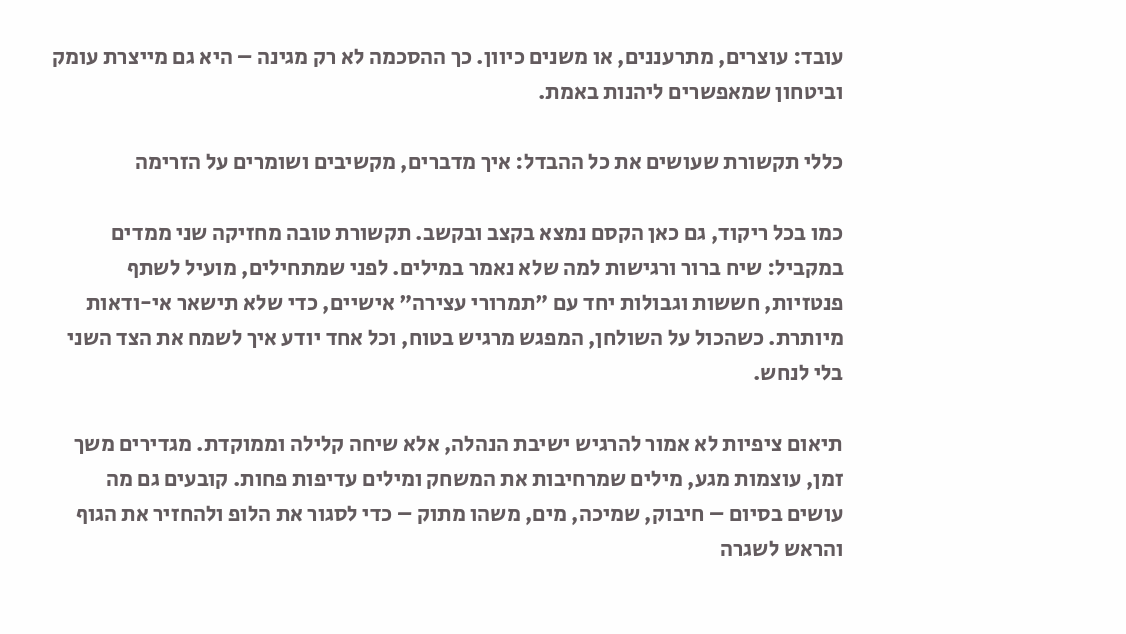עובד: עוצרים, מתרעננים, או משנים כיוון. כך ההסכמה לא רק מגינה – היא גם מייצרת עומק וביטחון שמאפשרים ליהנות באמת.

כללי תקשורת שעושים את כל ההבדל: איך מדברים, מקשיבים ושומרים על הזרימה

כמו בכל ריקוד, גם כאן הקסם נמצא בקצב ובקשב. תקשורת טובה מחזיקה שני ממדים במקביל: שיח ברור ורגישות למה שלא נאמר במילים. לפני שמתחילים, מועיל לשתף פנטזיות, חששות וגבולות יחד עם "תמרורי עצירה" אישיים, כדי שלא תישאר אי-ודאות מיותרת. כשהכול על השולחן, המפגש מרגיש בטוח, וכל אחד יודע איך לשמח את הצד השני בלי לנחש.

תיאום ציפיות לא אמור להרגיש ישיבת הנהלה, אלא שיחה קלילה וממוקדת. מגדירים משך זמן, עוצמות מגע, מילים שמרחיבות את המשחק ומילים עדיפות פחות. קובעים גם מה עושים בסיום – חיבוק, שמיכה, מים, משהו מתוק – כדי לסגור את הלופ ולהחזיר את הגוף והראש לשגרה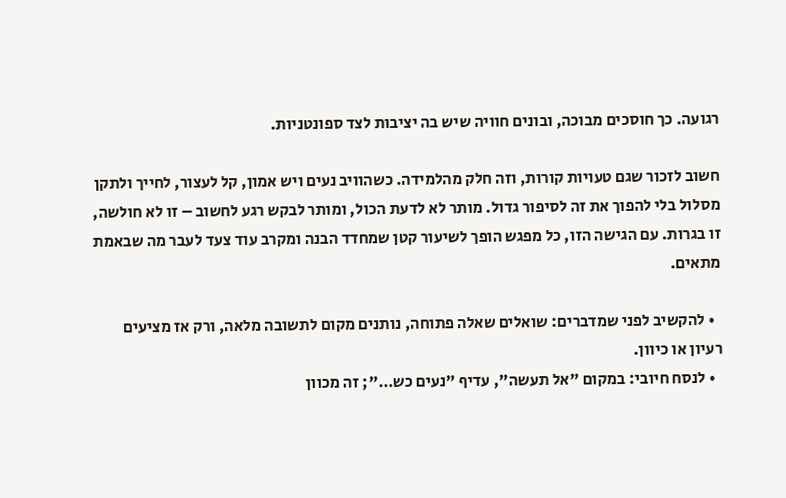רגועה. כך חוסכים מבוכה, ובונים חוויה שיש בה יציבות לצד ספונטניות.

חשוב לזכור שגם טעויות קורות, וזה חלק מהלמידה. כשהוויב נעים ויש אמון, קל לעצור, לחייך ולתקן מסלול בלי להפוך את זה לסיפור גדול. מותר לא לדעת הכול, ומותר לבקש רגע לחשוב – זו לא חולשה, זו בגרות. עם הגישה הזו, כל מפגש הופך לשיעור קטן שמחדד הבנה ומקרב עוד צעד לעבר מה שבאמת מתאים.

  • להקשיב לפני שמדברים: שואלים שאלה פתוחה, נותנים מקום לתשובה מלאה, ורק אז מציעים רעיון או כיוון.
  • לנסח חיובי: במקום "אל תעשה", עדיף "נעים כש…"; זה מכוון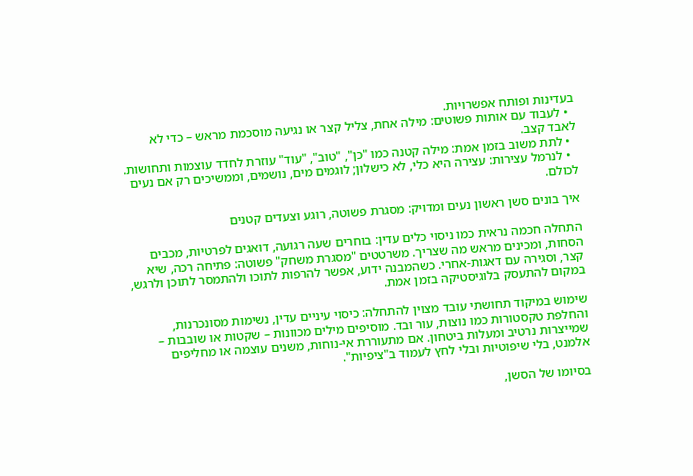בעדינות ופותח אפשרויות.
  • לעבוד עם אותות פשוטים: מילה אחת, צליל קצר או נגיעה מוסכמת מראש – כדי לא לאבד קצב.
  • לתת משוב בזמן אמת: מילה קטנה כמו "כן", "טוב", "עוד" עוזרת לחדד עוצמות ותחושות.
  • לנרמל עצירות: עצירה היא כלי, לא כישלון; לוגמים מים, נושמים, וממשיכים רק אם נעים לכולם.

איך בונים סשן ראשון נעים ומדויק: מסגרת פשוטה, רוגע וצעדים קטנים

התחלה חכמה נראית כמו ניסוי כלים עדין: בוחרים שעה רגועה, דואגים לפרטיות, מכבים הסחות, ומכינים מראש מה שצריך. משרטטים "מסגרת משחק" פשוטה: פתיחה רכה, שיא קצר, וסגירה עם דאגות-אחרי. כשהמבנה ידוע, אפשר להרפות לתוכו ולהתמסר לתוכן ולרגש, במקום להתעסק בלוגיסטיקה בזמן אמת.

שימוש במיקוד תחושתי עובד מצוין להתחלה: כיסוי עיניים עדין, נשימות מסונכרנות, והחלפת טקסטורות כמו נוצות, עור ובד. מוסיפים מילים מכוונות – שקטות או שובבות – שמייצרות נרטיב ומעלות ביטחון. אם מתעוררת אי-נוחות, משנים עוצמה או מחליפים אלמנט, בלי שיפוטיות ובלי לחץ לעמוד ב"ציפיות".

בסיומו של הסשן,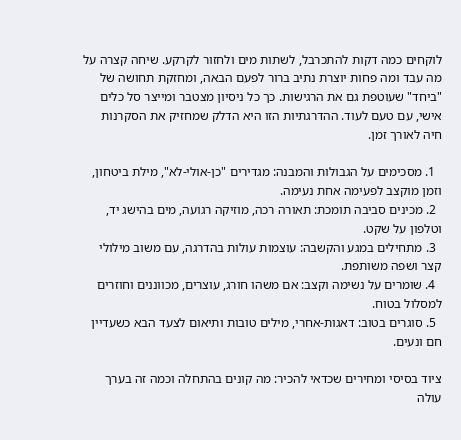לוקחים כמה דקות להתכרבל, לשתות מים ולחזור לקרקע. שיחה קצרה על מה עבד ומה פחות יוצרת נתיב ברור לפעם הבאה, ומחזקת תחושה של "ביחד" שעוטפת גם את הרגישות. כך כל ניסיון מצטבר ומייצר סל כלים אישי, עם טעם לעוד. ההדרגתיות הזו היא הדלק שמחזיק את הסקרנות חיה לאורך זמן.

  1. מסכימים על הגבולות והמבנה: מגדירים "כן-אולי-לא", מילת ביטחון, וזמן מוקצב לפעימה אחת נעימה.
  2. מכינים סביבה תומכת: תאורה רכה, מוזיקה רגועה, מים בהישג יד, וטלפון על שקט.
  3. מתחילים במגע והקשבה: עוצמות עולות בהדרגה, עם משוב מילולי קצר ושפה משותפת.
  4. שומרים על נשימה וקצב: אם משהו חורג, עוצרים, מכווננים וחוזרים למסלול בטוח.
  5. סוגרים בטוב: דאגות-אחרי, מילים טובות ותיאום לצעד הבא כשעדיין חם ונעים.

ציוד בסיסי ומחירים שכדאי להכיר: מה קונים בהתחלה וכמה זה בערך עולה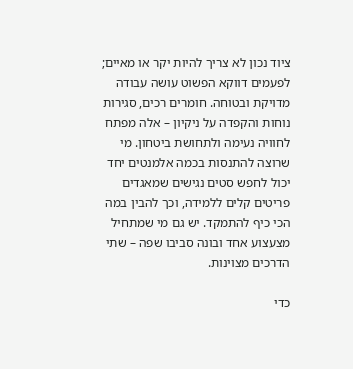ציוד נכון לא צריך להיות יקר או מאיים; לפעמים דווקא הפשוט עושה עבודה מדויקת ובטוחה. חומרים רכים, סגירות נוחות והקפדה על ניקיון – אלה מפתח לחוויה נעימה ולתחושת ביטחון. מי שרוצה להתנסות בכמה אלמנטים יחד יכול לחפש סטים נגישים שמאגדים פריטים קלים ללמידה, וכך להבין במה הכי כיף להתמקד. יש גם מי שמתחיל מצעצוע אחד ובונה סביבו שפה – שתי הדרכים מצוינות.

כדי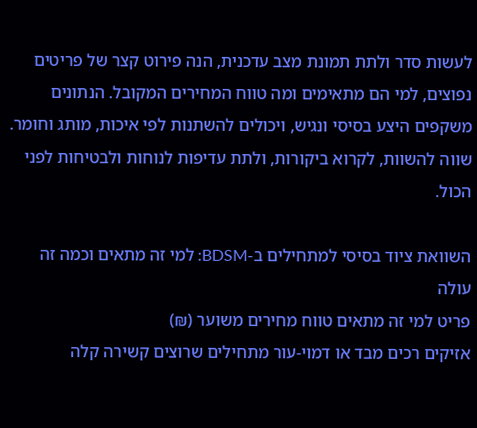לעשות סדר ולתת תמונת מצב עדכנית, הנה פירוט קצר של פריטים נפוצים, למי הם מתאימים ומה טווח המחירים המקובל. הנתונים משקפים היצע בסיסי ונגיש, ויכולים להשתנות לפי איכות, מותג וחומר. שווה להשוות, לקרוא ביקורות, ולתת עדיפות לנוחות ולבטיחות לפני הכול.

השוואת ציוד בסיסי למתחילים ב-BDSM: למי זה מתאים וכמה זה עולה
פריט למי זה מתאים טווח מחירים משוער (₪)
אזיקים רכים מבד או דמוי-עור מתחילים שרוצים קשירה קלה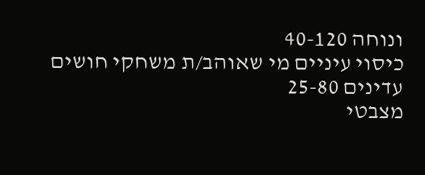ונוחה 40-120
כיסוי עיניים מי שאוהב/ת משחקי חושים עדינים 25-80
מצבטי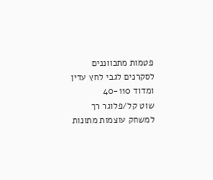פטמות מתכווננים לסקרנים לגבי לחץ עדין ומדוד 40-110
שוט קל/פלוגר רך למשחק עוצמות מתונות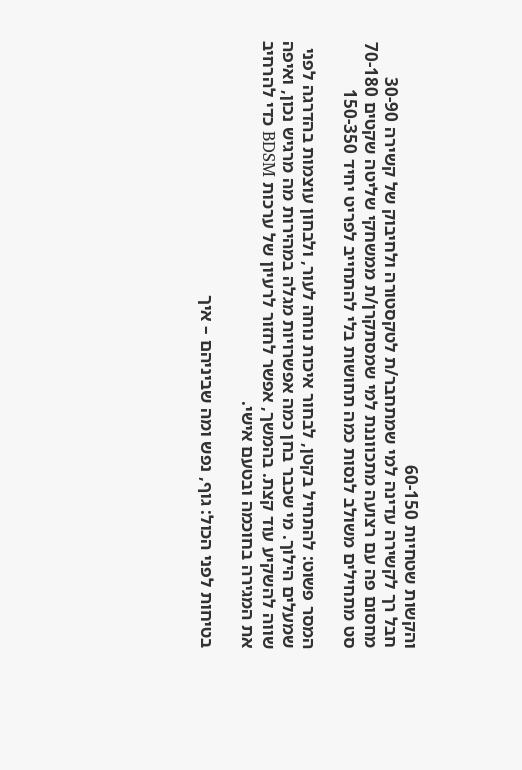והקשות שטחיות 60-150
חבל רך לקשירה עדינה למי שמתחבר/ת לטקסטורה ולחיבוק של קשירה 30-90
מחסום פה עם רצועה מתכווננת למי שמסתקרן/ת ממשחקי שליטה שקטים 70-180
סט מתחילים משולב לנסות כמה תחושות בלי להתחייב לפריט יחיד 150-350

המסר פשוט: להתחיל בקטן, לבחור איכות נוחה לעור, ולבחון עוצמות בהדרגה לפני שמעלים הילוך. מי שכבר בחן כמה אפשרויות מגלה במהירות מה מרגיש נכון, ואיפה שווה להשקיע עוד קצת. בהמשך, אפשר לחזור לרעיון של ערכות BDSM כדי להרחיב את המגירה בחוכמה ובטעם אישי.

בטיחות לפני הכול: גוף, נפש ומה שביניהם – איך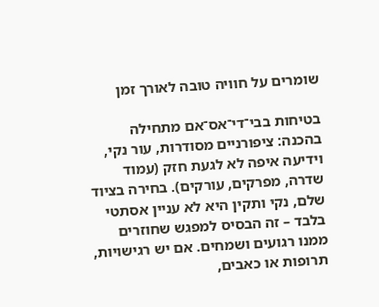שומרים על חוויה טובה לאורך זמן

בטיחות בבי־די־אס־אם מתחילה בהכנה: ציפורניים מסודרות, עור נקי, וידיעה איפה לא לגעת חזק (עמוד שדרה, מפרקים, עורקים). בחירה בציוד שלם, נקי ותקין היא לא עניין אסתטי בלבד – זה הבסיס למפגש שחוזרים ממנו רגועים ושמחים. אם יש רגישויות, תרופות או כאבים,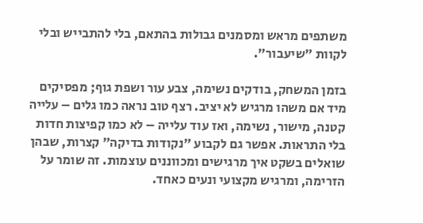משתפים מראש ומסמנים גבולות בהתאם, בלי להתבייש ובלי לקוות "שיעבור".

בזמן המשחק, בודקים נשימה, צבע עור ושפת גוף; מפסיקים מיד אם משהו מרגיש לא יציב. רצף טוב נראה כמו גלים – עלייה קטנה, מישור, נשימה, ואז עוד עלייה – לא כמו קפיצות חדות בלי התראות. אפשר גם לקבוע "נקודות בדיקה" קצרות, שבהן שואלים בשקט איך מרגישים ומכווננים עוצמות. זה שומר על הזרימה, ומרגיש מקצועי ונעים כאחד.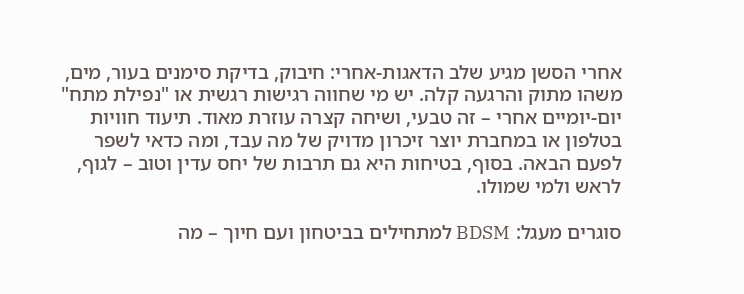אחרי הסשן מגיע שלב הדאגות-אחרי: חיבוק, בדיקת סימנים בעור, מים, משהו מתוק והרגעה קלה. יש מי שחווה רגישות רגשית או "נפילת מתח" יום-יומיים אחרי – זה טבעי, ושיחה קצרה עוזרת מאוד. תיעוד חוויות בטלפון או במחברת יוצר זיכרון מדויק של מה עבד, ומה כדאי לשפר לפעם הבאה. בסוף, בטיחות היא גם תרבות של יחס עדין וטוב – לגוף, לראש ולמי שמולו.

סוגרים מעגל: BDSM למתחילים בביטחון ועם חיוך – מה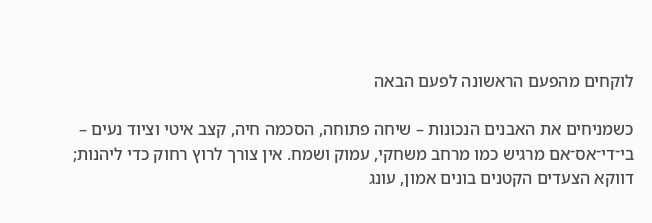לוקחים מהפעם הראשונה לפעם הבאה

כשמניחים את האבנים הנכונות – שיחה פתוחה, הסכמה חיה, קצב איטי וציוד נעים – בי־די־אס־אם מרגיש כמו מרחב משחקי, עמוק ושמח. אין צורך לרוץ רחוק כדי ליהנות; דווקא הצעדים הקטנים בונים אמון, עונג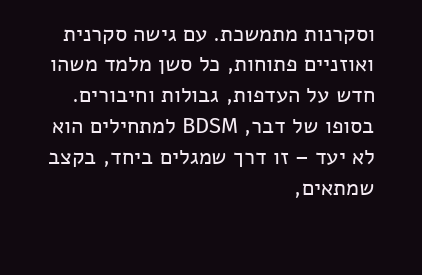וסקרנות מתמשכת. עם גישה סקרנית ואוזניים פתוחות, כל סשן מלמד משהו חדש על העדפות, גבולות וחיבורים. בסופו של דבר, BDSM למתחילים הוא לא יעד – זו דרך שמגלים ביחד, בקצב שמתאים,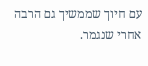עם חיוך שממשיך גם הרבה אחרי שנגמר.